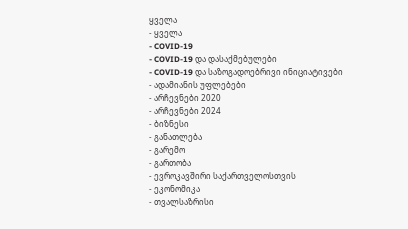ყველა
- ყველა
- COVID-19
- COVID-19 და დასაქმებულები
- COVID-19 და საზოგადოებრივი ინიციატივები
- ადამიანის უფლებები
- არჩევნები 2020
- არჩევნები 2024
- ბიზნესი
- განათლება
- გარემო
- გართობა
- ევროკავშირი საქართველოსთვის
- ეკონომიკა
- თვალსაზრისი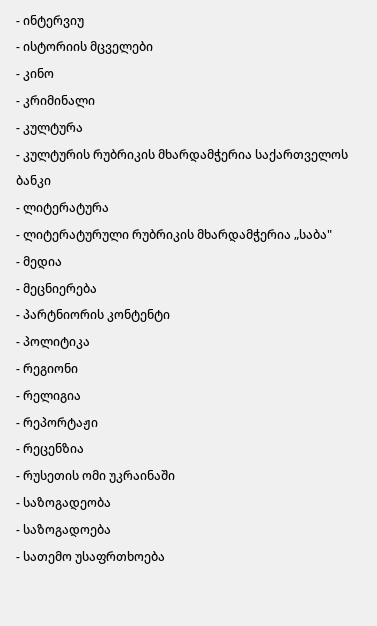- ინტერვიუ
- ისტორიის მცველები
- კინო
- კრიმინალი
- კულტურა
- კულტურის რუბრიკის მხარდამჭერია საქართველოს ბანკი
- ლიტერატურა
- ლიტერატურული რუბრიკის მხარდამჭერია „საბა"
- მედია
- მეცნიერება
- პარტნიორის კონტენტი
- პოლიტიკა
- რეგიონი
- რელიგია
- რეპორტაჟი
- რეცენზია
- რუსეთის ომი უკრაინაში
- საზოგადეობა
- საზოგადოება
- სათემო უსაფრთხოება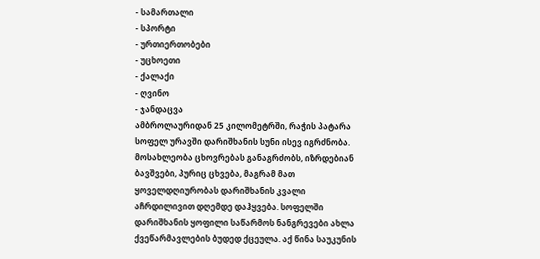- სამართალი
- სპორტი
- ურთიერთობები
- უცხოეთი
- ქალაქი
- ღვინო
- ჯანდაცვა
ამბროლაურიდან 25 კილომეტრში, რაჭის პატარა სოფელ ურავში დარიშხანის სუნი ისევ იგრძნობა. მოსახლეობა ცხოვრებას განაგრძობს, იზრდებიან ბავშვები, პურიც ცხვება, მაგრამ მათ ყოველდღიურობას დარიშხანის კვალი აჩრდილივით დღემდე დაჰყვება. სოფელში დარიშხანის ყოფილი საწარმოს ნანგრევები ახლა ქვეწარმავლების ბუდედ ქცეულა. აქ წინა საუკუნის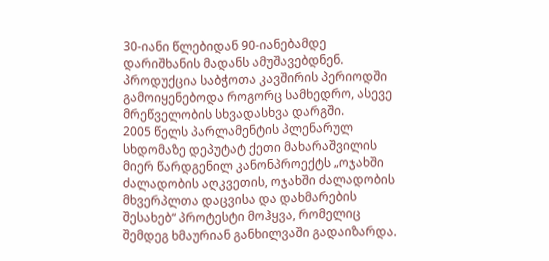30-იანი წლებიდან 90-იანებამდე დარიშხანის მადანს ამუშავებდნენ. პროდუქცია საბჭოთა კავშირის პერიოდში გამოიყენებოდა როგორც სამხედრო, ასევე მრეწველობის სხვადასხვა დარგში.
2005 წელს პარლამენტის პლენარულ სხდომაზე დეპუტატ ქეთი მახარაშვილის მიერ წარდგენილ კანონპროექტს „ოჯახში ძალადობის აღკვეთის, ოჯახში ძალადობის მხვერპლთა დაცვისა და დახმარების შესახებ“ პროტესტი მოჰყვა, რომელიც შემდეგ ხმაურიან განხილვაში გადაიზარდა.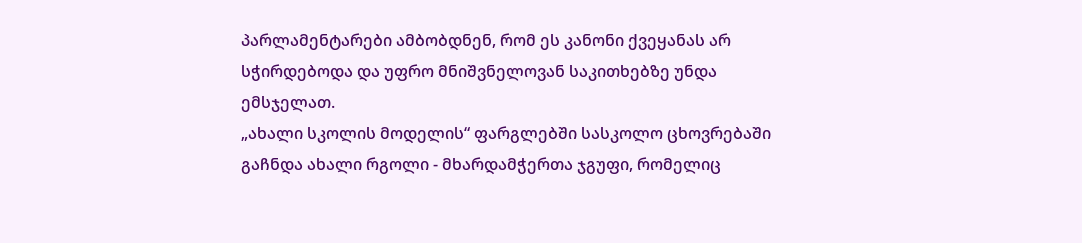პარლამენტარები ამბობდნენ, რომ ეს კანონი ქვეყანას არ სჭირდებოდა და უფრო მნიშვნელოვან საკითხებზე უნდა ემსჯელათ.
„ახალი სკოლის მოდელის“ ფარგლებში სასკოლო ცხოვრებაში გაჩნდა ახალი რგოლი - მხარდამჭერთა ჯგუფი, რომელიც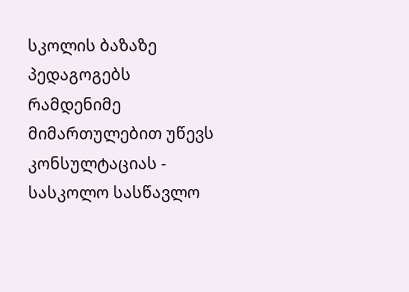სკოლის ბაზაზე პედაგოგებს რამდენიმე მიმართულებით უწევს კონსულტაციას - სასკოლო სასწავლო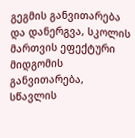გეგმის განვითარება და დანერგვა, სკოლის მართვის ეფექტური მიდგომის განვითარება, სწავლის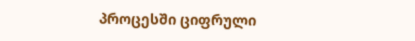პროცესში ციფრული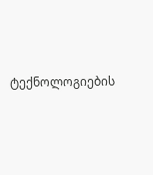ტექნოლოგიების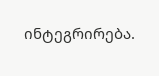ინტეგრირება.